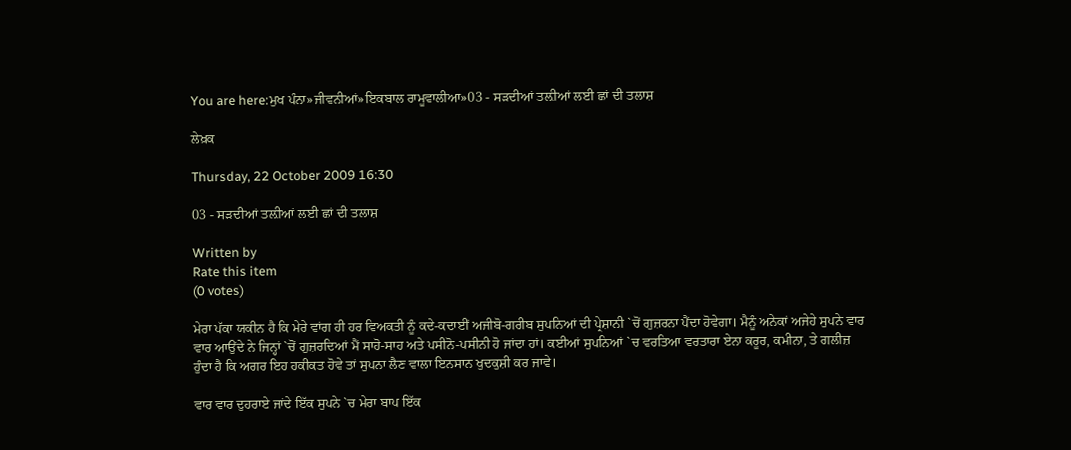You are here:ਮੁਖ ਪੰਨਾ»ਜੀਵਨੀਆਂ»ਇਕਬਾਲ ਰਾਮੂਵਾਲੀਆ»03 - ਸੜਦੀਆਂ ਤਲ਼ੀਆਂ ਲਈ ਛਾਂ ਦੀ ਤਲਾਸ਼

ਲੇਖ਼ਕ

Thursday, 22 October 2009 16:30

03 - ਸੜਦੀਆਂ ਤਲ਼ੀਆਂ ਲਈ ਛਾਂ ਦੀ ਤਲਾਸ਼

Written by
Rate this item
(0 votes)

ਮੇਰਾ ਪੱਕਾ ਯਕੀਨ ਹੈ ਕਿ ਮੇਰੇ ਵਾਂਗ ਹੀ ਹਰ ਵਿਅਕਤੀ ਨੂੰ ਕਦੇ-ਕਦਾਈਂ ਅਜੀਬੋ-ਗਰੀਬ ਸੁਪਨਿਆਂ ਦੀ ਪ੍ਰੇਸ਼ਾਨੀ `ਚੋਂ ਗੁਜ਼ਰਨਾ ਪੈਂਦਾ ਹੋਵੇਗਾ। ਮੈਨੂੰ ਅਨੇਕਾਂ ਅਜੇਹੇ ਸੁਪਨੇ ਵਾਰ ਵਾਰ ਆਉਂਦੇ ਨੇ ਜਿਨ੍ਹਾਂ `ਚੋਂ ਗੁਜ਼ਰਦਿਆਂ ਮੈਂ ਸਾਹੋ-ਸਾਹ ਅਤੇ ਪਸੀਨੋ-ਪਸੀਨੀ ਹੋ ਜਾਂਦਾ ਹਾਂ। ਕਈਆਂ ਸੁਪਨਿਆਂ `ਚ ਵਰਤਿਆ ਵਰਤਾਰਾ ਏਨਾ ਕਰੂਰ, ਕਮੀਨਾ, ਤੇ ਗਲੀਜ਼ ਹੁੰਦਾ ਹੈ ਕਿ ਅਗਰ ਇਹ ਹਕੀਕਤ ਹੋਵੇ ਤਾਂ ਸੁਪਨਾ ਲੈਣ ਵਾਲਾ ਇਨਸਾਨ ਖੁਦਕੁਸ਼ੀ ਕਰ ਜਾਵੇ।

ਵਾਰ ਵਾਰ ਦੁਹਰਾਏ ਜਾਂਦੇ ਇੱਕ ਸੁਪਨੇ `ਚ ਮੇਰਾ ਬਾਪ ਇੱਕ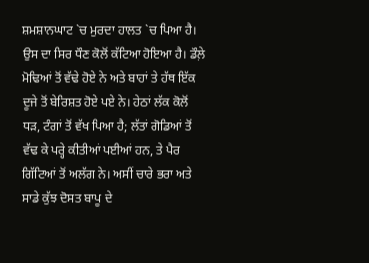ਸ਼ਮਸ਼ਾਨਘਾਟ `ਚ ਮੁਰਦਾ ਹਾਲਤ `ਚ ਪਿਆ ਹੈ। ਉਸ ਦਾ ਸਿਰ ਧੌਣ ਕੋਲੋਂ ਕੱਟਿਆ ਹੋਇਆ ਹੈ। ਡੌਲ਼ੇ ਮੋਢਿਆਂ ਤੋਂ ਵੱਢੇ ਹੋਏ ਨੇ ਅਤੇ ਬਾਹਾਂ ਤੇ ਹੱਥ ਇੱਕ ਦੂਜੇ ਤੋਂ ਬੇਰਿਸ਼ਤ ਹੋਏ ਪਏ ਨੇ। ਹੇਠਾਂ ਲੱਕ ਕੋਲੋਂ ਧੜ, ਟੰਗਾਂ ਤੋਂ ਵੱਖ ਪਿਆ ਹੈ; ਲੱਤਾਂ ਗੋਡਿਆਂ ਤੋਂ ਵੱਢ ਕੇ ਪਰ੍ਹੇ ਕੀਤੀਆਂ ਪਈਆਂ ਹਨ, ਤੇ ਪੈਰ ਗਿੱਟਿਆਂ ਤੋਂ ਅਲੱਗ ਨੇ। ਅਸੀਂ ਚਾਰੇ ਭਰਾ ਅਤੇ ਸਾਡੇ ਕੁੱਝ ਦੋਸਤ ਬਾਪੂ ਦੇ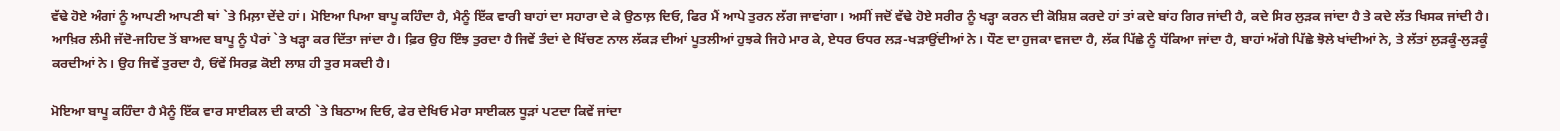ਵੱਢੇ ਹੋਏ ਅੰਗਾਂ ਨੂੰ ਆਪਣੀ ਆਪਣੀ ਥਾਂ `ਤੇ ਮਿਲ਼ਾ ਦੇਂਦੇ ਹਾਂ। ਮੋਇਆ ਪਿਆ ਬਾਪੂ ਕਹਿੰਦਾ ਹੈ, ਮੈਨੂੰ ਇੱਕ ਵਾਰੀ ਬਾਹਾਂ ਦਾ ਸਹਾਰਾ ਦੇ ਕੇ ਉਠਾਲ਼ ਦਿਓ, ਫਿਰ ਮੈਂ ਆਪੇ ਤੁਰਨ ਲੱਗ ਜਾਵਾਂਗਾ। ਅਸੀਂ ਜਦੋਂ ਵੱਢੇ ਹੋਏ ਸਰੀਰ ਨੂੰ ਖੜ੍ਹਾ ਕਰਨ ਦੀ ਕੋਸ਼ਿਸ਼ ਕਰਦੇ ਹਾਂ ਤਾਂ ਕਦੇ ਬਾਂਹ ਗਿਰ ਜਾਂਦੀ ਹੈ, ਕਦੇ ਸਿਰ ਲੁੜਕ ਜਾਂਦਾ ਹੈ ਤੇ ਕਦੇ ਲੱਤ ਖਿਸਕ ਜਾਂਦੀ ਹੈ। ਆਖ਼ਿਰ ਲੰਮੀ ਜੱਦੋ-ਜਹਿਦ ਤੋਂ ਬਾਅਦ ਬਾਪੂ ਨੂੰ ਪੈਰਾਂ `ਤੇ ਖੜ੍ਹਾ ਕਰ ਦਿੱਤਾ ਜਾਂਦਾ ਹੈ। ਫ਼ਿਰ ਉਹ ਇੰਝ ਤੁਰਦਾ ਹੈ ਜਿਵੇਂ ਤੰਦਾਂ ਦੇ ਖਿੱਚਣ ਨਾਲ ਲੱਕੜ ਦੀਆਂ ਪੂਤਲੀਆਂ ਹੁਝਕੇ ਜਿਹੇ ਮਾਰ ਕੇ, ਏਧਰ ਓਧਰ ਲੜ-ਖੜਾਉਂਦੀਆਂ ਨੇ। ਧੌਣ ਦਾ ਹੁਜਕਾ ਵਜਦਾ ਹੈ, ਲੱਕ ਪਿੱਛੇ ਨੂੰ ਧੱਕਿਆ ਜਾਂਦਾ ਹੈ, ਬਾਹਾਂ ਅੱਗੇ ਪਿੱਛੇ ਝੋਲੇ ਖਾਂਦੀਆਂ ਨੇ, ਤੇ ਲੱਤਾਂ ਲੁੜਕੂੰ-ਲੁੜਕੂੰ ਕਰਦੀਆਂ ਨੇ। ਉਹ ਜਿਵੇਂ ਤੁਰਦਾ ਹੈ, ਓਂਵੇਂ ਸਿਰਫ਼ ਕੋਈ ਲਾਸ਼ ਹੀ ਤੁਰ ਸਕਦੀ ਹੈ।

ਮੋਇਆ ਬਾਪੂ ਕਹਿੰਦਾ ਹੈ ਮੈਨੂੰ ਇੱਕ ਵਾਰ ਸਾਈਕਲ ਦੀ ਕਾਠੀ `ਤੇ ਬਿਠਾਅ ਦਿਓ, ਫੇਰ ਦੇਖਿਓ ਮੇਰਾ ਸਾਈਕਲ ਧੂੜਾਂ ਪਟਦਾ ਕਿਵੇਂ ਜਾਂਦਾ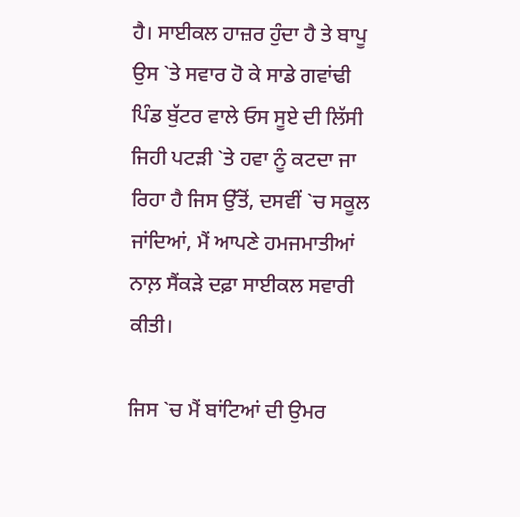ਹੈ। ਸਾਈਕਲ ਹਾਜ਼ਰ ਹੁੰਦਾ ਹੈ ਤੇ ਬਾਪੂ ਉਸ `ਤੇ ਸਵਾਰ ਹੋ ਕੇ ਸਾਡੇ ਗਵਾਂਢੀ ਪਿੰਡ ਬੁੱਟਰ ਵਾਲੇ ਓਸ ਸੂਏ ਦੀ ਲਿੱਸੀ ਜਿਹੀ ਪਟੜੀ `ਤੇ ਹਵਾ ਨੂੰ ਕਟਦਾ ਜਾ ਰਿਹਾ ਹੈ ਜਿਸ ਉੱਤੋਂ, ਦਸਵੀਂ `ਚ ਸਕੂਲ ਜਾਂਦਿਆਂ, ਮੈਂ ਆਪਣੇ ਹਮਜਮਾਤੀਆਂ ਨਾਲ਼ ਸੈਂਕੜੇ ਦਫ਼ਾ ਸਾਈਕਲ ਸਵਾਰੀ ਕੀਤੀ।

ਜਿਸ `ਚ ਮੈਂ ਬਾਂਟਿਆਂ ਦੀ ਉਮਰ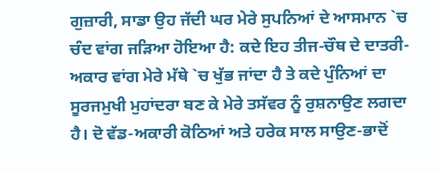ਗੁਜ਼ਾਰੀ, ਸਾਡਾ ਉਹ ਜੱਦੀ ਘਰ ਮੇਰੇ ਸੁਪਨਿਆਂ ਦੇ ਆਸਮਾਨ `ਚ ਚੰਦ ਵਾਂਗ ਜੜਿਆ ਹੋਇਆ ਹੈ: ਕਦੇ ਇਹ ਤੀਜ-ਚੌਥ ਦੇ ਦਾਤਰੀ-ਅਕਾਰ ਵਾਂਗ ਮੇਰੇ ਮੱਥੇ `ਚ ਖੁੱਭ ਜਾਂਦਾ ਹੈ ਤੇ ਕਦੇ ਪੁੰਨਿਆਂ ਦਾ ਸੂਰਜਮੁਖੀ ਮੁਹਾਂਦਰਾ ਬਣ ਕੇ ਮੇਰੇ ਤਸੱਵਰ ਨੂੰ ਰੁਸ਼ਨਾਉਣ ਲਗਦਾ ਹੈ। ਦੋ ਵੱਡ-ਅਕਾਰੀ ਕੋਠਿਆਂ ਅਤੇ ਹਰੇਕ ਸਾਲ ਸਾਉਣ-ਭਾਦੋਂ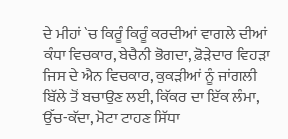ਦੇ ਮੀਹਾਂ `ਚ ਕਿਰੂੰ ਕਿਰੂੰ ਕਰਦੀਆਂ ਵਾਗਲੇ ਦੀਆਂ ਕੰਧਾ ਵਿਚਕਾਰ, ਬੇਚੈਨੀ ਭੋਗਦਾ, ਫ਼ੋੜੇਦਾਰ ਵਿਹੜਾ ਜਿਸ ਦੇ ਐਨ ਵਿਚਕਾਰ, ਕੁਕੜੀਆਂ ਨੂੰ ਜਾਂਗਲੀ ਬਿੱਲੇ ਤੋਂ ਬਚਾਉਣ ਲਈ, ਕਿੱਕਰ ਦਾ ਇੱਕ ਲੰਮਾ, ਉੱਚ-ਕੱਦਾ, ਮੋਟਾ ਟਾਹਣ ਸਿੱਧਾ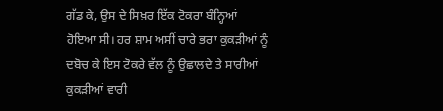ਗੱਡ ਕੇ, ਉਸ ਦੇ ਸਿਖ਼ਰ ਇੱਕ ਟੋਕਰਾ ਬੰਨ੍ਹਿਆਂ ਹੋਇਆ ਸੀ। ਹਰ ਸ਼ਾਮ ਅਸੀਂ ਚਾਰੇ ਭਰਾ ਕੁਕੜੀਆਂ ਨੂੰ ਦਬੋਚ ਕੇ ਇਸ ਟੋਕਰੇ ਵੱਲ ਨੂੰ ਉਛਾਲਦੇ ਤੇ ਸਾਰੀਆਂ ਕੁਕੜੀਆਂ ਵਾਰੀ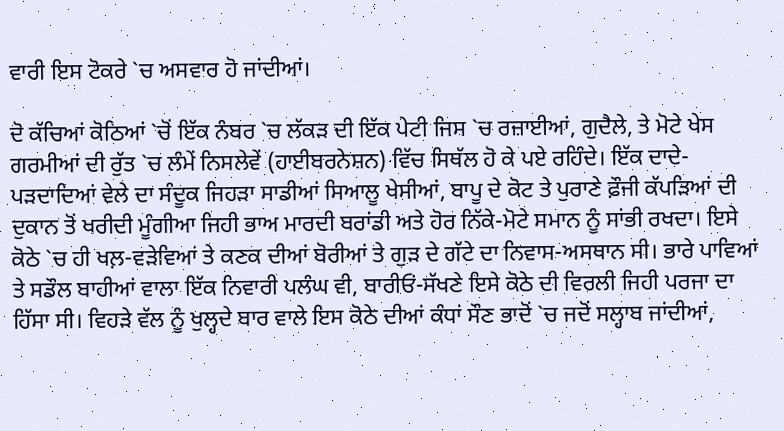ਵਾਰੀ ਇਸ ਟੋਕਰੇ `ਚ ਅਸਵਾਰ ਹੋ ਜਾਂਦੀਆਂ।

ਦੋ ਕੱਚਿਆਂ ਕੋਠਿਆਂ `ਚੋਂ ਇੱਕ ਨੰਬਰ `ਚ ਲੱਕੜ ਦੀ ਇੱਕ ਪੇਟੀ ਜਿਸ `ਚ ਰਜ਼ਾਈਆਂ, ਗੁਦੈਲੇ, ਤੇ ਮੋਟੇ ਖੇਸ ਗਰਮੀਆਂ ਦੀ ਰੁੱਤ `ਚ ਲੰਮੇਂ ਨਿਸਲੇਵੇਂ (ਹਾਈਬਰਨੇਸ਼ਨ) ਵਿੱਚ ਸਿਥੱਲ ਹੋ ਕੇ ਪਏ ਰਹਿੰਦੇ। ਇੱਕ ਦਾਦੇ-ਪੜਦਾਦਿਆਂ ਵੇਲੇ ਦਾ ਸੰਦੂਕ ਜਿਹੜਾ ਸਾਡੀਆਂ ਸਿਆਲੂ ਖੇਸੀਆਂ, ਬਾਪੂ ਦੇ ਕੋਟ ਤੇ ਪੁਰਾਣੇ ਫ਼ੌਜੀ ਕੱਪੜਿਆਂ ਦੀ ਦੁਕਾਨ ਤੋਂ ਖਰੀਦੀ ਮੂੰਗੀਆ ਜਿਹੀ ਭਾਅ ਮਾਰਦੀ ਬਰਾਂਡੀ ਅਤੇ ਹੋਰ ਨਿੱਕੇ-ਮੋਟੇ ਸਮਾਨ ਨੂੰ ਸਾਂਭੀ ਰਖਦਾ। ਇਸੇ ਕੋਠੇ `ਚ ਹੀ ਖਲ਼-ਵੜੇਵਿਆਂ ਤੇ ਕਣਕ ਦੀਆਂ ਬੋਰੀਆਂ ਤੇ ਗੁੜ ਦੇ ਗੱਟੇ ਦਾ ਨਿਵਾਸ-ਅਸਥਾਨ ਸੀ। ਭਾਰੇ ਪਾਵਿਆਂ ਤੇ ਸਡੌਲ ਬਾਹੀਆਂ ਵਾਲਾ ਇੱਕ ਨਿਵਾਰੀ ਪਲੰਘ ਵੀ, ਬਾਰੀਓਂ-ਸੱਖਣੇ ਇਸੇ ਕੋਠੇ ਦੀ ਵਿਰਲੀ ਜਿਹੀ ਪਰਜਾ ਦਾ ਹਿੱਸਾ ਸੀ। ਵਿਹੜੇ ਵੱਲ ਨੂੰ ਖੁਲ੍ਹਦੇ ਬਾਰ ਵਾਲੇ ਇਸ ਕੋਠੇ ਦੀਆਂ ਕੰਧਾਂ ਸੌਣ ਭਾਦੋਂ `ਚ ਜਦੋਂ ਸਲ੍ਹਾਬ ਜਾਂਦੀਆਂ,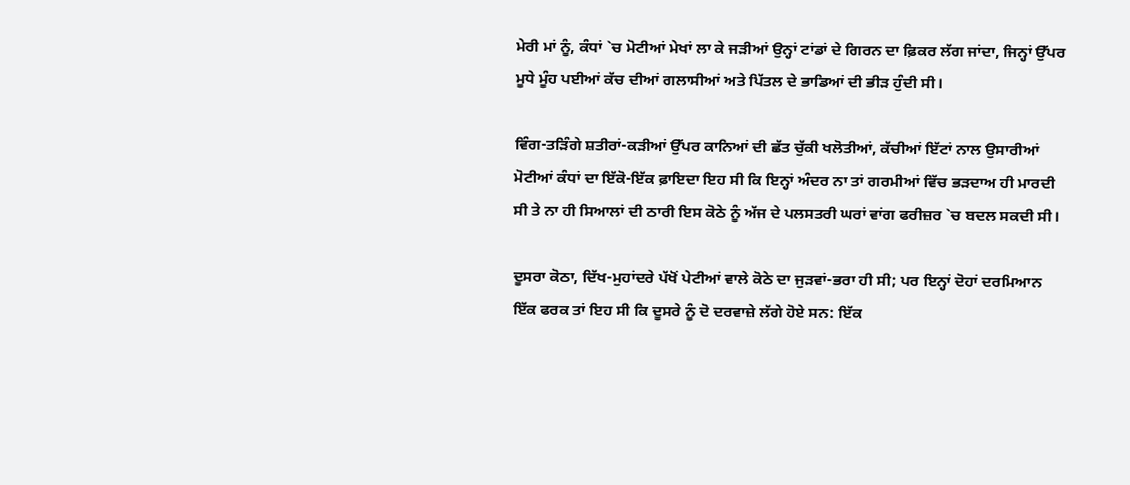ਮੇਰੀ ਮਾਂ ਨੂੰ, ਕੰਧਾਂ `ਚ ਮੋਟੀਆਂ ਮੇਖਾਂ ਲਾ ਕੇ ਜੜੀਆਂ ਉਨ੍ਹਾਂ ਟਾਂਡਾਂ ਦੇ ਗਿਰਨ ਦਾ ਫ਼ਿਕਰ ਲੱਗ ਜਾਂਦਾ, ਜਿਨ੍ਹਾਂ ਉੱਪਰ ਮੂਧੇ ਮੂੰਹ ਪਈਆਂ ਕੱਚ ਦੀਆਂ ਗਲਾਸੀਆਂ ਅਤੇ ਪਿੱਤਲ ਦੇ ਭਾਡਿਆਂ ਦੀ ਭੀੜ ਹੁੰਦੀ ਸੀ।

ਵਿੰਗ-ਤੜਿੰਗੇ ਸ਼ਤੀਰਾਂ-ਕੜੀਆਂ ਉੱਪਰ ਕਾਨਿਆਂ ਦੀ ਛੱਤ ਚੁੱਕੀ ਖਲੋਤੀਆਂ, ਕੱਚੀਆਂ ਇੱਟਾਂ ਨਾਲ ਉਸਾਰੀਆਂ ਮੋਟੀਆਂ ਕੰਧਾਂ ਦਾ ਇੱਕੋ-ਇੱਕ ਫ਼ਾਇਦਾ ਇਹ ਸੀ ਕਿ ਇਨ੍ਹਾਂ ਅੰਦਰ ਨਾ ਤਾਂ ਗਰਮੀਆਂ ਵਿੱਚ ਭੜਦਾਅ ਹੀ ਮਾਰਦੀ ਸੀ ਤੇ ਨਾ ਹੀ ਸਿਆਲਾਂ ਦੀ ਠਾਰੀ ਇਸ ਕੋਠੇ ਨੂੰ ਅੱਜ ਦੇ ਪਲਸਤਰੀ ਘਰਾਂ ਵਾਂਗ ਫਰੀਜ਼ਰ `ਚ ਬਦਲ ਸਕਦੀ ਸੀ।

ਦੂਸਰਾ ਕੋਠਾ, ਦਿੱਖ-ਮੁਹਾਂਦਰੇ ਪੱਖੋਂ ਪੇਟੀਆਂ ਵਾਲੇ ਕੋਠੇ ਦਾ ਜੁੜਵਾਂ-ਭਰਾ ਹੀ ਸੀ; ਪਰ ਇਨ੍ਹਾਂ ਦੋਹਾਂ ਦਰਮਿਆਨ ਇੱਕ ਫਰਕ ਤਾਂ ਇਹ ਸੀ ਕਿ ਦੂਸਰੇ ਨੂੰ ਦੋ ਦਰਵਾਜ਼ੇ ਲੱਗੇ ਹੋਏ ਸਨ: ਇੱਕ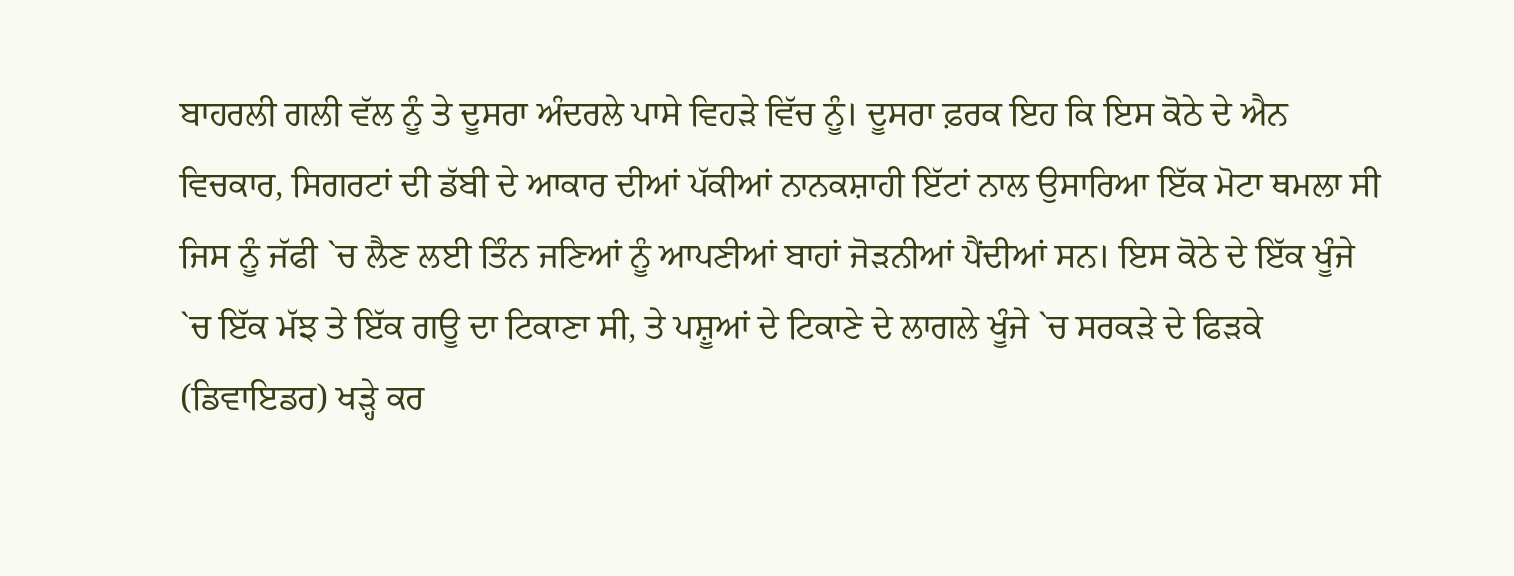ਬਾਹਰਲੀ ਗਲੀ ਵੱਲ ਨੂੰ ਤੇ ਦੂਸਰਾ ਅੰਦਰਲੇ ਪਾਸੇ ਵਿਹੜੇ ਵਿੱਚ ਨੂੰ। ਦੂਸਰਾ ਫ਼ਰਕ ਇਹ ਕਿ ਇਸ ਕੋਠੇ ਦੇ ਐਨ ਵਿਚਕਾਰ, ਸਿਗਰਟਾਂ ਦੀ ਡੱਬੀ ਦੇ ਆਕਾਰ ਦੀਆਂ ਪੱਕੀਆਂ ਨਾਨਕਸ਼ਾਹੀ ਇੱਟਾਂ ਨਾਲ ਉਸਾਰਿਆ ਇੱਕ ਮੋਟਾ ਥਮਲਾ ਸੀ ਜਿਸ ਨੂੰ ਜੱਫੀ `ਚ ਲੈਣ ਲਈ ਤਿੰਨ ਜਣਿਆਂ ਨੂੰ ਆਪਣੀਆਂ ਬਾਹਾਂ ਜੋੜਨੀਆਂ ਪੈਂਦੀਆਂ ਸਨ। ਇਸ ਕੋਠੇ ਦੇ ਇੱਕ ਖੂੰਜੇ `ਚ ਇੱਕ ਮੱਝ ਤੇ ਇੱਕ ਗਊ ਦਾ ਟਿਕਾਣਾ ਸੀ, ਤੇ ਪਸ਼ੂਆਂ ਦੇ ਟਿਕਾਣੇ ਦੇ ਲਾਗਲੇ ਖੂੰਜੇ `ਚ ਸਰਕੜੇ ਦੇ ਫਿੜਕੇ (ਡਿਵਾਇਡਰ) ਖੜ੍ਹੇ ਕਰ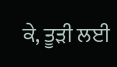ਕੇ, ਤੂੜੀ ਲਈ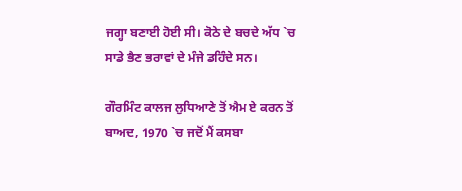ਜਗ੍ਹਾ ਬਣਾਈ ਹੋਈ ਸੀ। ਕੋਠੇ ਦੇ ਬਚਦੇ ਅੱਧ `ਚ ਸਾਡੇ ਭੈਣ ਭਰਾਵਾਂ ਦੇ ਮੰਜੇ ਡਹਿੰਦੇ ਸਨ।

ਗੌਰਮਿੰਟ ਕਾਲਜ ਲੁਧਿਆਣੇ ਤੋਂ ਐਮ ਏ ਕਰਨ ਤੋਂ ਬਾਅਦ, 1970 `ਚ ਜਦੋਂ ਮੈਂ ਕਸਬਾ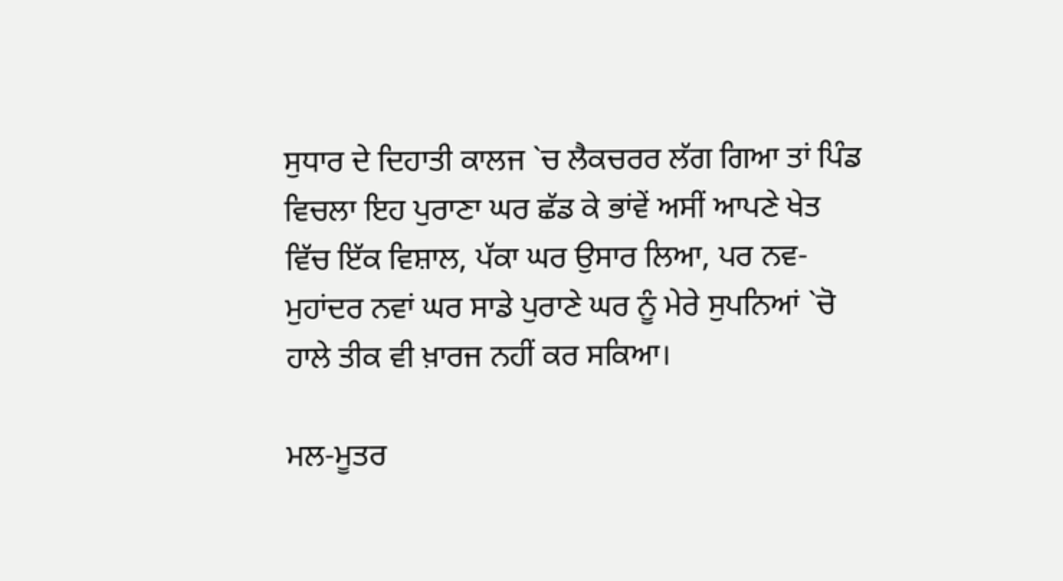ਸੁਧਾਰ ਦੇ ਦਿਹਾਤੀ ਕਾਲਜ `ਚ ਲੈਕਚਰਰ ਲੱਗ ਗਿਆ ਤਾਂ ਪਿੰਡ ਵਿਚਲਾ ਇਹ ਪੁਰਾਣਾ ਘਰ ਛੱਡ ਕੇ ਭਾਂਵੇਂ ਅਸੀਂ ਆਪਣੇ ਖੇਤ ਵਿੱਚ ਇੱਕ ਵਿਸ਼ਾਲ, ਪੱਕਾ ਘਰ ਉਸਾਰ ਲਿਆ, ਪਰ ਨਵ-ਮੁਹਾਂਦਰ ਨਵਾਂ ਘਰ ਸਾਡੇ ਪੁਰਾਣੇ ਘਰ ਨੂੰ ਮੇਰੇ ਸੁਪਨਿਆਂ `ਚੋ ਹਾਲੇ ਤੀਕ ਵੀ ਖ਼ਾਰਜ ਨਹੀਂ ਕਰ ਸਕਿਆ।

ਮਲ-ਮੂਤਰ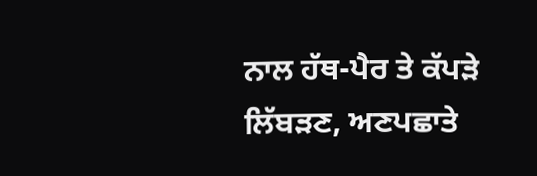ਨਾਲ ਹੱਥ-ਪੈਰ ਤੇ ਕੱਪੜੇ ਲਿੱਬੜਣ, ਅਣਪਛਾਤੇ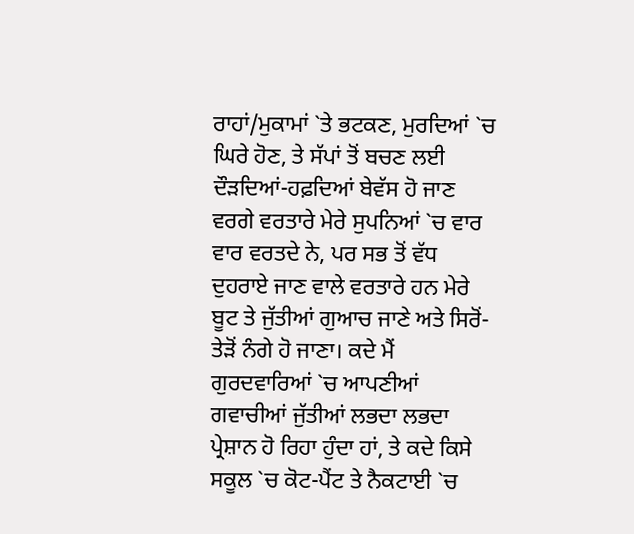ਰਾਹਾਂ/ਮੁਕਾਮਾਂ `ਤੇ ਭਟਕਣ, ਮੁਰਦਿਆਂ `ਚ ਘਿਰੇ ਹੋਣ, ਤੇ ਸੱਪਾਂ ਤੋਂ ਬਚਣ ਲਈ ਦੌੜਦਿਆਂ-ਹਫ਼ਦਿਆਂ ਬੇਵੱਸ ਹੋ ਜਾਣ ਵਰਗੇ ਵਰਤਾਰੇ ਮੇਰੇ ਸੁਪਨਿਆਂ `ਚ ਵਾਰ ਵਾਰ ਵਰਤਦੇ ਨੇ, ਪਰ ਸਭ ਤੋਂ ਵੱਧ ਦੁਹਰਾਏ ਜਾਣ ਵਾਲੇ ਵਰਤਾਰੇ ਹਨ ਮੇਰੇ ਬੂਟ ਤੇ ਜੁੱਤੀਆਂ ਗੁਆਚ ਜਾਣੇ ਅਤੇ ਸਿਰੋਂ-ਤੇੜੋਂ ਨੰਗੇ ਹੋ ਜਾਣਾ। ਕਦੇ ਮੈਂ ਗੁਰਦਵਾਰਿਆਂ `ਚ ਆਪਣੀਆਂ ਗਵਾਚੀਆਂ ਜੁੱਤੀਆਂ ਲਭਦਾ ਲਭਦਾ ਪ੍ਰੇਸ਼ਾਨ ਹੋ ਰਿਹਾ ਹੁੰਦਾ ਹਾਂ, ਤੇ ਕਦੇ ਕਿਸੇ ਸਕੂਲ `ਚ ਕੋਟ-ਪੈਂਟ ਤੇ ਨੈਕਟਾਈ `ਚ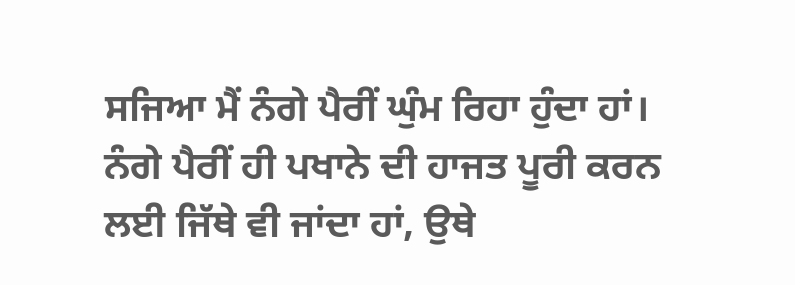ਸਜਿਆ ਮੈਂ ਨੰਗੇ ਪੈਰੀਂ ਘੁੰਮ ਰਿਹਾ ਹੁੰਦਾ ਹਾਂ। ਨੰਗੇ ਪੈਰੀਂ ਹੀ ਪਖਾਨੇ ਦੀ ਹਾਜਤ ਪੂਰੀ ਕਰਨ ਲਈ ਜਿੱਥੇ ਵੀ ਜਾਂਦਾ ਹਾਂ, ਉਥੇ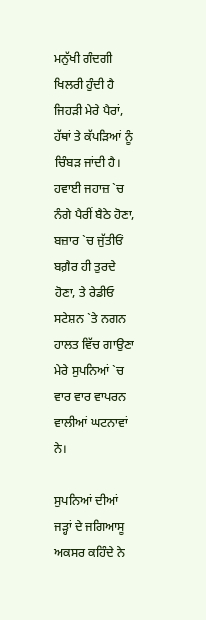ਮਨੁੱਖੀ ਗੰਦਗੀ ਖਿਲਰੀ ਹੁੰਦੀ ਹੈ ਜਿਹੜੀ ਮੇਰੇ ਪੈਰਾਂ, ਹੱਥਾਂ ਤੇ ਕੱਪੜਿਆਂ ਨੂੰ ਚਿੰਬੜ ਜਾਂਦੀ ਹੈ। ਹਵਾਈ ਜਹਾਜ਼ `ਚ ਨੰਗੇ ਪੈਰੀਂ ਬੈਠੇ ਹੋਣਾ, ਬਜ਼ਾਰ `ਚ ਜੁੱਤੀਓਂ ਬਗ਼ੈਰ ਹੀ ਤੁਰਦੇ ਹੋਣਾ, ਤੇ ਰੇਡੀਓ ਸਟੇਸ਼ਨ `ਤੇ ਨਗਨ ਹਾਲਤ ਵਿੱਚ ਗਾਉਣਾ ਮੇਰੇ ਸੁਪਨਿਆਂ `ਚ ਵਾਰ ਵਾਰ ਵਾਪਰਨ ਵਾਲੀਆਂ ਘਟਨਾਵਾਂ ਨੇ।

ਸੁਪਨਿਆਂ ਦੀਆਂ ਜੜ੍ਹਾਂ ਦੇ ਜਗਿਆਸੂ ਅਕਸਰ ਕਹਿੰਦੇ ਨੇ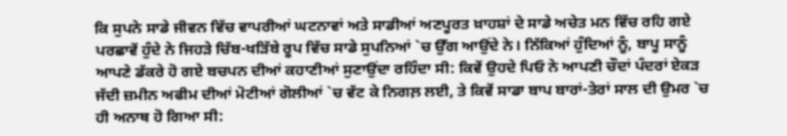ਕਿ ਸੁਪਨੇ ਸਾਡੇ ਜੀਵਨ ਵਿੱਚ ਵਾਪਰੀਆਂ ਘਟਨਾਵਾਂ ਅਤੇ ਸਾਡੀਆਂ ਅਣਪੂਰਤ ਖ਼ਾਹਸ਼ਾਂ ਦੇ ਸਾਡੇ ਅਚੇਤ ਮਨ ਵਿੱਚ ਰਹਿ ਗਏ ਪਰਛਾਵੇਂ ਹੁੰਦੇ ਨੇ ਜਿਹੜੇ ਚਿੱਬ-ਖੜਿੱਬੇ ਰੂਪ ਵਿੱਚ ਸਾਡੇ ਸੁਪਨਿਆਂ `ਚ ਉੱਗ ਆਉਂਦੇ ਨੇ। ਨਿੱਕਿਆਂ ਹੁੰਦਿਆਂ ਨੂੰ, ਬਾਪੂ ਸਾਨੂੰ ਆਪਣੇ ਡੱਕਰੇ ਹੋ ਗਏ ਬਚਪਨ ਦੀਆਂ ਕਹਾਣੀਆਂ ਸੁਣਾਉਂਦਾ ਰਹਿੰਦਾ ਸੀ: ਕਿਵੇਂ ਉਹਦੇ ਪਿਓ ਨੇ ਆਪਣੀ ਚੌਦਾਂ ਪੰਦਰਾਂ ਏਕੜ ਜੱਦੀ ਜ਼ਮੀਨ ਅਫੀਮ ਦੀਆਂ ਮੋਟੀਆਂ ਗੋਲੀਆਂ `ਚ ਵੱਟ ਕੇ ਨਿਗਲ਼ ਲਈ, ਤੇ ਕਿਵੇਂ ਸਾਡਾ ਬਾਪ ਬਾਰਾਂ-ਤੇਰਾਂ ਸਾਲ ਦੀ ਉਮਰ `ਚ ਹੀ ਅਨਾਥ ਹੋ ਗਿਆ ਸੀ: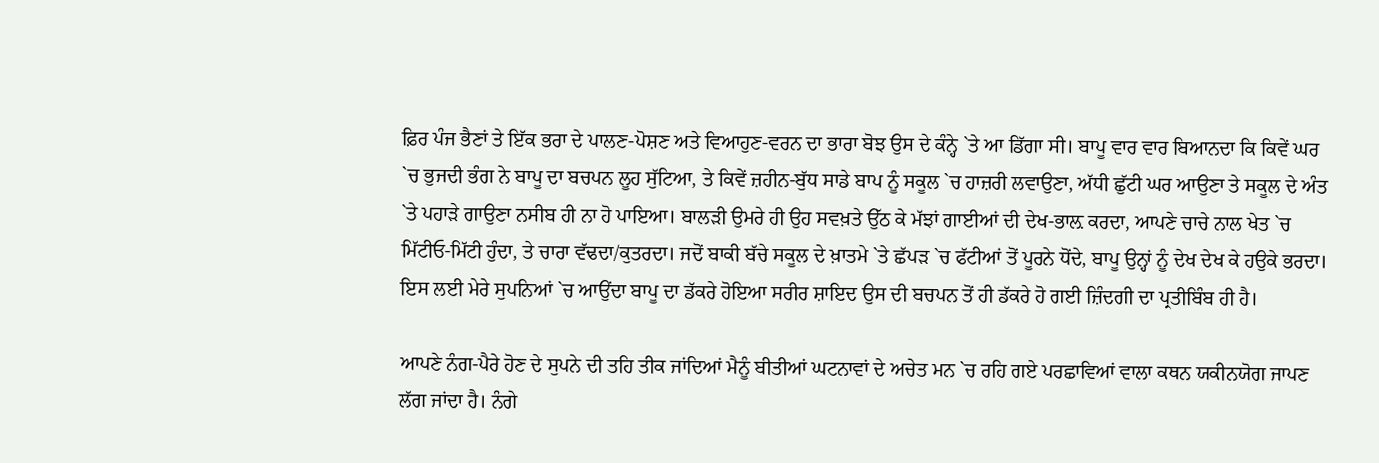ਫ਼ਿਰ ਪੰਜ ਭੈਣਾਂ ਤੇ ਇੱਕ ਭਰਾ ਦੇ ਪਾਲਣ-ਪੋਸ਼ਣ ਅਤੇ ਵਿਆਹੁਣ-ਵਰਨ ਦਾ ਭਾਰਾ ਬੋਝ ਉਸ ਦੇ ਕੰਨ੍ਹੇ `ਤੇ ਆ ਡਿੱਗਾ ਸੀ। ਬਾਪੂ ਵਾਰ ਵਾਰ ਬਿਆਨਦਾ ਕਿ ਕਿਵੇਂ ਘਰ `ਚ ਭੁਜਦੀ ਭੰਗ ਨੇ ਬਾਪੂ ਦਾ ਬਚਪਨ ਲੂਹ ਸੁੱਟਿਆ, ਤੇ ਕਿਵੇਂ ਜ਼ਹੀਨ-ਬੁੱਧ ਸਾਡੇ ਬਾਪ ਨੂੰ ਸਕੂਲ `ਚ ਹਾਜ਼ਰੀ ਲਵਾਉਣਾ, ਅੱਧੀ ਛੁੱਟੀ ਘਰ ਆਉਣਾ ਤੇ ਸਕੂਲ ਦੇ ਅੰਤ `ਤੇ ਪਹਾੜੇ ਗਾਉਣਾ ਨਸੀਬ ਹੀ ਨਾ ਹੋ ਪਾਇਆ। ਬਾਲੜੀ ਉਮਰੇ ਹੀ ਉਹ ਸਵਖ਼ਤੇ ਉੱਠ ਕੇ ਮੱਝਾਂ ਗਾਈਆਂ ਦੀ ਦੇਖ-ਭਾਲ਼ ਕਰਦਾ, ਆਪਣੇ ਚਾਚੇ ਨਾਲ ਖੇਤ `ਚ ਮਿੱਟੀਓ-ਮਿੱਟੀ ਹੁੰਦਾ, ਤੇ ਚਾਰਾ ਵੱਢਦਾ/ਕੁਤਰਦਾ। ਜਦੋਂ ਬਾਕੀ ਬੱਚੇ ਸਕੂਲ ਦੇ ਖ਼ਾਤਮੇ `ਤੇ ਛੱਪੜ `ਚ ਫੱਟੀਆਂ ਤੋਂ ਪੂਰਨੇ ਧੋਂਦੇ, ਬਾਪੂ ਉਨ੍ਹਾਂ ਨੂੰ ਦੇਖ ਦੇਖ ਕੇ ਹਉਕੇ ਭਰਦਾ। ਇਸ ਲਈ ਮੇਰੇ ਸੁਪਨਿਆਂ `ਚ ਆਉਂਦਾ ਬਾਪੂ ਦਾ ਡੱਕਰੇ ਹੋਇਆ ਸਰੀਰ ਸ਼ਾਇਦ ਉਸ ਦੀ ਬਚਪਨ ਤੋਂ ਹੀ ਡੱਕਰੇ ਹੋ ਗਈ ਜ਼ਿੰਦਗੀ ਦਾ ਪ੍ਰਤੀਬਿੰਬ ਹੀ ਹੈ।

ਆਪਣੇ ਨੰਗ-ਪੈਰੇ ਹੋਣ ਦੇ ਸੁਪਨੇ ਦੀ ਤਹਿ ਤੀਕ ਜਾਂਦਿਆਂ ਮੈਨੂੰ ਬੀਤੀਆਂ ਘਟਨਾਵਾਂ ਦੇ ਅਚੇਤ ਮਨ `ਚ ਰਹਿ ਗਏ ਪਰਛਾਵਿਆਂ ਵਾਲਾ ਕਥਨ ਯਕੀਨਯੋਗ ਜਾਪਣ ਲੱਗ ਜਾਂਦਾ ਹੈ। ਨੰਗੇ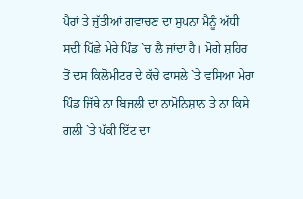ਪੈਰਾਂ ਤੇ ਜੁੱਤੀਆਂ ਗਵਾਚਣ ਦਾ ਸੁਪਨਾ ਮੈਨੂੰ ਅੱਧੀ ਸਦੀ ਪਿੱਛੇ ਮੇਰੇ ਪਿੰਡ `ਚ ਲੈ ਜਾਂਦਾ ਹੈ। ਮੋਗੇ ਸ਼ਹਿਰ ਤੋਂ ਦਸ ਕਿਲੋਮੀਟਰ ਦੇ ਕੱਚੇ ਫਾਸਲੇ `ਤੇ ਵਸਿਆ ਮੇਰਾ ਪਿੰਡ ਜਿੱਥੇ ਨਾ ਬਿਜਲੀ ਦਾ ਨਾਮੋਨਿਸ਼ਾਨ ਤੇ ਨਾ ਕਿਸੇ ਗਲੀ `ਤੇ ਪੱਕੀ ਇੱਟ ਦਾ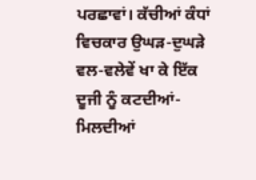ਪਰਛਾਵਾਂ। ਕੱਚੀਆਂ ਕੰਧਾਂ ਵਿਚਕਾਰ ਉਘੜ-ਦੁਘੜੇ ਵਲ-ਵਲੇਵੇਂ ਖਾ ਕੇ ਇੱਕ ਦੂਜੀ ਨੂੰ ਕਟਦੀਆਂ-ਮਿਲਦੀਆਂ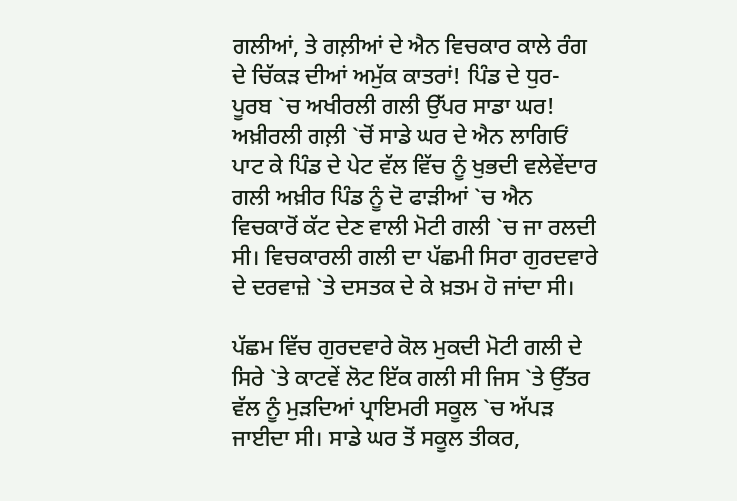ਗਲੀਆਂ, ਤੇ ਗਲ਼ੀਆਂ ਦੇ ਐਨ ਵਿਚਕਾਰ ਕਾਲੇ ਰੰਗ ਦੇ ਚਿੱਕੜ ਦੀਆਂ ਅਮੁੱਕ ਕਾਤਰਾਂ! ਪਿੰਡ ਦੇ ਧੁਰ-ਪੂਰਬ `ਚ ਅਖੀਰਲੀ ਗਲੀ ਉੱਪਰ ਸਾਡਾ ਘਰ! ਅਖ਼ੀਰਲੀ ਗਲ਼ੀ `ਚੋਂ ਸਾਡੇ ਘਰ ਦੇ ਐਨ ਲਾਗਿਓਂ ਪਾਟ ਕੇ ਪਿੰਡ ਦੇ ਪੇਟ ਵੱਲ ਵਿੱਚ ਨੂੰ ਖੁਭਦੀ ਵਲੇਵੇਂਦਾਰ ਗਲੀ ਅਖ਼ੀਰ ਪਿੰਡ ਨੂੰ ਦੋ ਫਾੜੀਆਂ `ਚ ਐਨ ਵਿਚਕਾਰੋਂ ਕੱਟ ਦੇਣ ਵਾਲੀ ਮੋਟੀ ਗਲੀ `ਚ ਜਾ ਰਲਦੀ ਸੀ। ਵਿਚਕਾਰਲੀ ਗਲੀ ਦਾ ਪੱਛਮੀ ਸਿਰਾ ਗੁਰਦਵਾਰੇ ਦੇ ਦਰਵਾਜ਼ੇ `ਤੇ ਦਸਤਕ ਦੇ ਕੇ ਖ਼ਤਮ ਹੋ ਜਾਂਦਾ ਸੀ।

ਪੱਛਮ ਵਿੱਚ ਗੁਰਦਵਾਰੇ ਕੋਲ ਮੁਕਦੀ ਮੋਟੀ ਗਲੀ ਦੇ ਸਿਰੇ `ਤੇ ਕਾਟਵੇਂ ਲੋਟ ਇੱਕ ਗਲੀ ਸੀ ਜਿਸ `ਤੇ ਉੱਤਰ ਵੱਲ ਨੂੰ ਮੁੜਦਿਆਂ ਪ੍ਰਾਇਮਰੀ ਸਕੂਲ `ਚ ਅੱਪੜ ਜਾਈਦਾ ਸੀ। ਸਾਡੇ ਘਰ ਤੋਂ ਸਕੂਲ ਤੀਕਰ,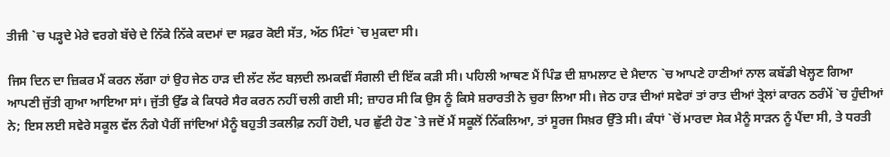ਤੀਜੀ `ਚ ਪੜ੍ਹਦੇ ਮੇਰੇ ਵਰਗੇ ਬੱਚੇ ਦੇ ਨਿੱਕੇ ਨਿੱਕੇ ਕਦਮਾਂ ਦਾ ਸਫ਼ਰ ਕੋਈ ਸੱਤ, ਅੱਠ ਮਿੰਟਾਂ `ਚ ਮੁਕਦਾ ਸੀ।

ਜਿਸ ਦਿਨ ਦਾ ਜ਼ਿਕਰ ਮੈਂ ਕਰਨ ਲੱਗਾ ਹਾਂ ਉਹ ਜੇਠ ਹਾੜ ਦੀ ਲੱਟ ਲੱਟ ਬਲ਼ਦੀ ਲਮਕਵੀਂ ਸੰਗਲੀ ਦੀ ਇੱਕ ਕੜੀ ਸੀ। ਪਹਿਲੀ ਆਥਣ ਮੈਂ ਪਿੰਡ ਦੀ ਸ਼ਾਮਲਾਟ ਦੇ ਮੈਦਾਨ `ਚ ਆਪਣੇ ਹਾਣੀਆਂ ਨਾਲ ਕਬੱਡੀ ਖੇਲ੍ਹਣ ਗਿਆ ਆਪਣੀ ਜੁੱਤੀ ਗੁਆ ਆਇਆ ਸਾਂ। ਜੁੱਤੀ ਉੱਡ ਕੇ ਕਿਧਰੇ ਸੈਰ ਕਰਨ ਨਹੀਂ ਚਲੀ ਗਈ ਸੀ; ਜ਼ਾਹਰ ਸੀ ਕਿ ਉਸ ਨੂੰ ਕਿਸੇ ਸ਼ਰਾਰਤੀ ਨੇ ਚੁਰਾ ਲਿਆ ਸੀ। ਜੇਠ ਹਾੜ ਦੀਆਂ ਸਵੇਰਾਂ ਤਾਂ ਰਾਤ ਦੀਆਂ ਤ੍ਰੇਲਾਂ ਕਾਰਨ ਠਰੰਮੇਂ `ਚ ਹੁੰਦੀਆਂ ਨੇ; ਇਸ ਲਈ ਸਵੇਰੇ ਸਕੂਲ ਵੱਲ ਨੰਗੇ ਪੈਰੀਂ ਜਾਂਦਿਆਂ ਮੈਨੂੰ ਬਹੁਤੀ ਤਕਲੀਫ਼ ਨਹੀਂ ਹੋਈ, ਪਰ ਛੁੱਟੀ ਹੋਣ `ਤੇ ਜਦੋਂ ਮੈਂ ਸਕੂਲੋਂ ਨਿੱਕਲਿਆ, ਤਾਂ ਸੂਰਜ ਸਿਖ਼ਰ ਉੱਤੇ ਸੀ। ਕੰਧਾਂ `ਚੋਂ ਮਾਰਦਾ ਸੇਕ ਮੈਨੂੰ ਸਾੜਨ ਨੂੰ ਪੈਂਦਾ ਸੀ, ਤੇ ਧਰਤੀ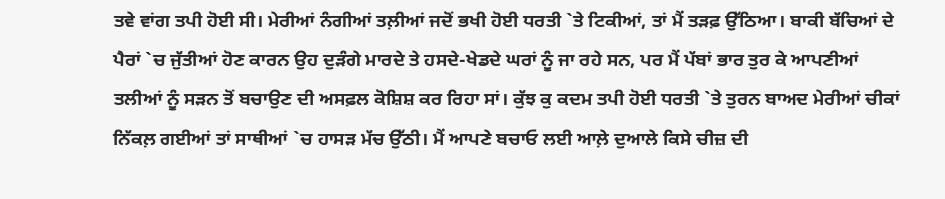ਤਵੇ ਵਾਂਗ ਤਪੀ ਹੋਈ ਸੀ। ਮੇਰੀਆਂ ਨੰਗੀਆਂ ਤਲ਼ੀਆਂ ਜਦੋਂ ਭਖੀ ਹੋਈ ਧਰਤੀ `ਤੇ ਟਿਕੀਆਂ, ਤਾਂ ਮੈਂ ਤੜਫ਼ ਉੱਠਿਆ। ਬਾਕੀ ਬੱਚਿਆਂ ਦੇ ਪੈਰਾਂ `ਚ ਜੁੱਤੀਆਂ ਹੋਣ ਕਾਰਨ ਉਹ ਦੁੜੰਗੇ ਮਾਰਦੇ ਤੇ ਹਸਦੇ-ਖੇਡਦੇ ਘਰਾਂ ਨੂੰ ਜਾ ਰਹੇ ਸਨ, ਪਰ ਮੈਂ ਪੱਬਾਂ ਭਾਰ ਤੁਰ ਕੇ ਆਪਣੀਆਂ ਤਲੀਆਂ ਨੂੰ ਸੜਨ ਤੋਂ ਬਚਾਉਣ ਦੀ ਅਸਫ਼ਲ ਕੋਸ਼ਿਸ਼ ਕਰ ਰਿਹਾ ਸਾਂ। ਕੁੱਝ ਕੁ ਕਦਮ ਤਪੀ ਹੋਈ ਧਰਤੀ `ਤੇ ਤੁਰਨ ਬਾਅਦ ਮੇਰੀਆਂ ਚੀਕਾਂ ਨਿੱਕਲ਼ ਗਈਆਂ ਤਾਂ ਸਾਥੀਆਂ `ਚ ਹਾਸੜ ਮੱਚ ਉੱਠੀ। ਮੈਂ ਆਪਣੇ ਬਚਾਓ ਲਈ ਆਲ਼ੇ ਦੁਆਲੇ ਕਿਸੇ ਚੀਜ਼ ਦੀ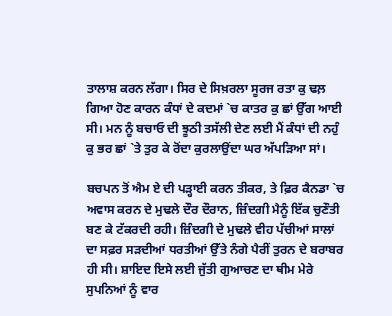ਤਾਲਾਸ਼ ਕਰਨ ਲੱਗਾ। ਸਿਰ ਦੇ ਸਿਖ਼ਰਲਾ ਸੂਰਜ ਰਤਾ ਕੁ ਢਲ਼ ਗਿਆ ਹੋਣ ਕਾਰਨ ਕੰਧਾਂ ਦੇ ਕਦਮਾਂ `ਚ ਕਾਤਰ ਕੁ ਛਾਂ ਉੱਗ ਆਈ ਸੀ। ਮਨ ਨੂੰ ਬਚਾਓ ਦੀ ਝੂਠੀ ਤਸੱਲੀ ਦੇਣ ਲਈ ਮੈਂ ਕੰਧਾਂ ਦੀ ਨਹੁੰ ਕੁ ਭਰ ਛਾਂ `ਤੇ ਤੁਰ ਕੇ ਰੋਂਦਾ ਕੁਰਲਾਉਂਦਾ ਘਰ ਅੱਪੜਿਆ ਸਾਂ।

ਬਚਪਨ ਤੋਂ ਐਮ ਏ ਦੀ ਪੜ੍ਹਾਈ ਕਰਨ ਤੀਕਰ, ਤੇ ਫ਼ਿਰ ਕੈਨਡਾ `ਚ ਅਵਾਸ ਕਰਨ ਦੇ ਮੁਢਲੇ ਦੌਰ ਦੌਰਾਨ, ਜ਼ਿੰਦਗੀ ਮੈਨੂੰ ਇੱਕ ਚੁਣੌਤੀ ਬਣ ਕੇ ਟੱਕਰਦੀ ਰਹੀ। ਜ਼ਿੰਦਗੀ ਦੇ ਮੁਢਲੇ ਵੀਹ ਪੱਚੀਆਂ ਸਾਲਾਂ ਦਾ ਸਫ਼ਰ ਸੜਦੀਆਂ ਧਰਤੀਆਂ ਉੱਤੇ ਨੰਗੇ ਪੈਰੀਂ ਤੁਰਨ ਦੇ ਬਰਾਬਰ ਹੀ ਸੀ। ਸ਼ਾਇਦ ਇਸੇ ਲਈ ਜੁੱਤੀ ਗੁਆਚਣ ਦਾ ਥੀਮ ਮੇਰੇ ਸੁਪਨਿਆਂ ਨੂੰ ਵਾਰ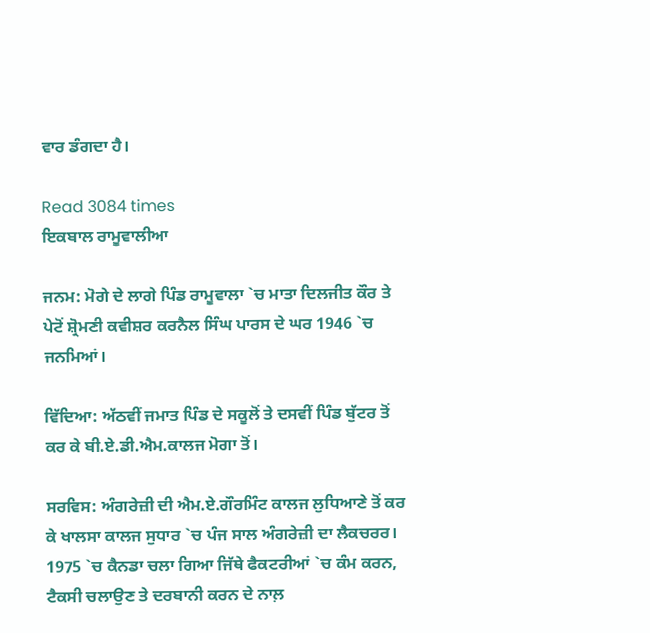ਵਾਰ ਡੰਗਦਾ ਹੈ।

Read 3084 times
ਇਕਬਾਲ ਰਾਮੂਵਾਲੀਆ

ਜਨਮ: ਮੋਗੇ ਦੇ ਲਾਗੇ ਪਿੰਡ ਰਾਮੂਵਾਲਾ `ਚ ਮਾਤਾ ਦਿਲਜੀਤ ਕੌਰ ਤੇ ਪੇਟੋਂ ਸ਼੍ਰੋਮਣੀ ਕਵੀਸ਼ਰ ਕਰਨੈਲ ਸਿੰਘ ਪਾਰਸ ਦੇ ਘਰ 1946 `ਚ ਜਨਮਿਆਂ।

ਵਿੱਦਿਆ: ਅੱਠਵੀਂ ਜਮਾਤ ਪਿੰਡ ਦੇ ਸਕੂਲੋਂ ਤੇ ਦਸਵੀਂ ਪਿੰਡ ਬੁੱਟਰ ਤੋਂ ਕਰ ਕੇ ਬੀ.ਏ.ਡੀ.ਐਮ.ਕਾਲਜ ਮੋਗਾ ਤੋਂ।

ਸਰਵਿਸ: ਅੰਗਰੇਜ਼ੀ ਦੀ ਐਮ.ਏ.ਗੌਰਮਿੰਟ ਕਾਲਜ ਲੁਧਿਆਣੇ ਤੋਂ ਕਰ ਕੇ ਖਾਲਸਾ ਕਾਲਜ ਸੁਧਾਰ `ਚ ਪੰਜ ਸਾਲ ਅੰਗਰੇਜ਼ੀ ਦਾ ਲੈਕਚਰਰ। 1975 `ਚ ਕੈਨਡਾ ਚਲਾ ਗਿਆ ਜਿੱਥੇ ਫੈਕਟਰੀਆਂ `ਚ ਕੰਮ ਕਰਨ, ਟੈਕਸੀ ਚਲਾਉਣ ਤੇ ਦਰਬਾਨੀ ਕਰਨ ਦੇ ਨਾਲ਼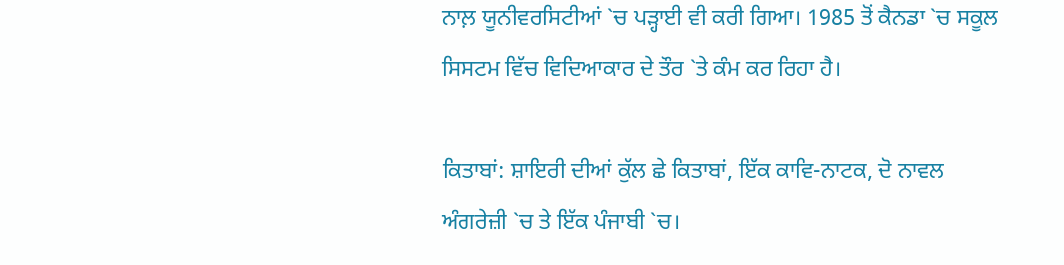ਨਾਲ਼ ਯੂਨੀਵਰਸਿਟੀਆਂ `ਚ ਪੜ੍ਹਾਈ ਵੀ ਕਰੀ ਗਿਆ। 1985 ਤੋਂ ਕੈਨਡਾ `ਚ ਸਕੂਲ ਸਿਸਟਮ ਵਿੱਚ ਵਿਦਿਆਕਾਰ ਦੇ ਤੌਰ `ਤੇ ਕੰਮ ਕਰ ਰਿਹਾ ਹੈ।

ਕਿਤਾਬਾਂ: ਸ਼ਾਇਰੀ ਦੀਆਂ ਕੁੱਲ ਛੇ ਕਿਤਾਬਾਂ, ਇੱਕ ਕਾਵਿ-ਨਾਟਕ, ਦੋ ਨਾਵਲ ਅੰਗਰੇਜ਼ੀ `ਚ ਤੇ ਇੱਕ ਪੰਜਾਬੀ `ਚ।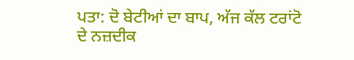ਪਤਾ: ਦੋ ਬੇਟੀਆਂ ਦਾ ਬਾਪ, ਅੱਜ ਕੱਲ ਟਰਾਂਟੋ ਦੇ ਨਜ਼ਦੀਕ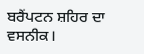ਬਰੈਂਪਟਨ ਸ਼ਹਿਰ ਦਾ ਵਸਨੀਕ।